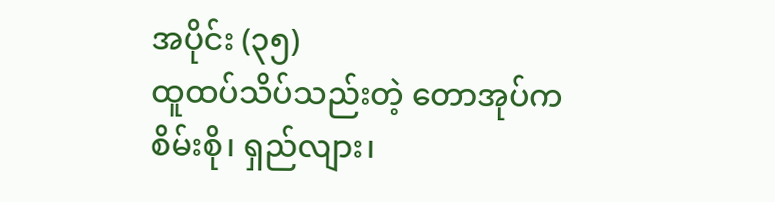အပိုင်း (၃၅)
ထူထပ်သိပ်သည်းတဲ့ တောအုပ်က စိမ်းစို၊ ရှည်လျား၊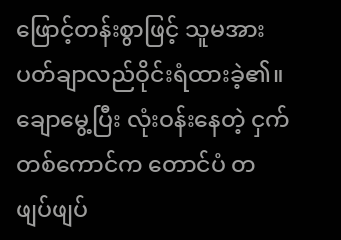ဖြောင့်တန်းစွာဖြင့် သူမအား ပတ်ချာလည်ဝိုင်းရံထားခဲ့၏။
ချောမွေ့ပြီး လုံးဝန်းနေတဲ့ ငှက်တစ်ကောင်က တောင်ပံ တဖျပ်ဖျပ်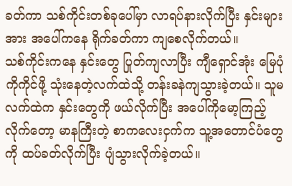ခတ်ကာ သစ်ကိုင်းတစ်ခုပေါ်မှာ လာရပ်နားလိုက်ပြီး နှင်းများအား အပေါ်ကနေ ရိုက်ခတ်ကာ ကျစေလိုက်တယ်။
သစ်ကိုင်းကနေ နှင်းတွေ ပြုတ်ကျလာပြီး ကျီရှောင်အုံး မြေပုံကိုကိုင်ဖို့ သုံးနေတဲ့လက်ထဲသို့ တန်းခနဲကျသွားခဲ့တယ်။ သူမလက်ထဲက နှင်းတွေကို ဖယ်လိုက်ပြီး အပေါ်ကိုမော့ကြည့်လိုက်တော့ မာနကြီးတဲ့ စာကလေးငှက်က သူ့အတောင်ပံတွေကို ထပ်ခတ်လိုက်ပြီး ပျံသွားလိုက်ခဲ့တယ်။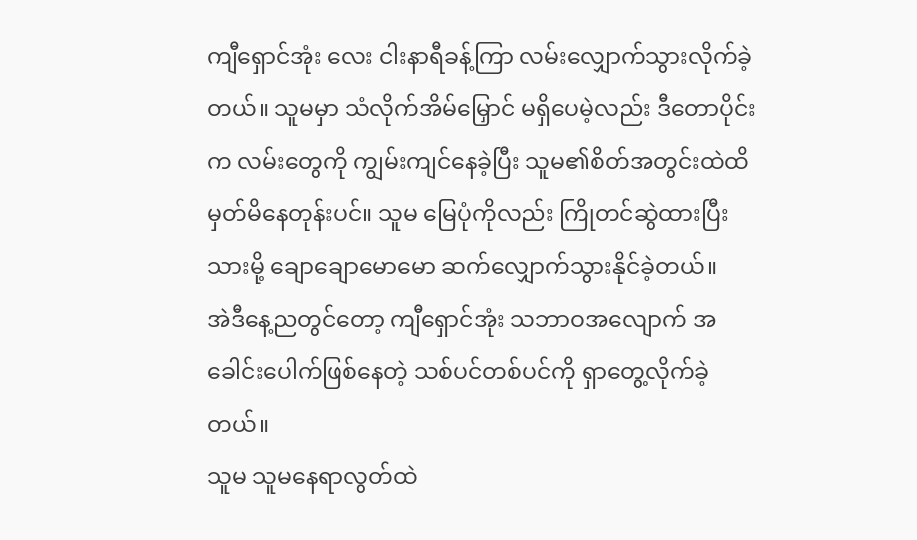ကျီရှောင်အုံး လေး ငါးနာရီခန့်ကြာ လမ်းလျှောက်သွားလိုက်ခဲ့တယ်။ သူမမှာ သံလိုက်အိမ်မြှောင် မရှိပေမဲ့လည်း ဒီတောပိုင်းက လမ်းတွေကို ကျွမ်းကျင်နေခဲ့ပြီး သူမ၏စိတ်အတွင်းထဲထိ မှတ်မိနေတုန်းပင်။ သူမ မြေပုံကိုလည်း ကြိုတင်ဆွဲထားပြီးသားမို့ ချောချောမောမော ဆက်လျှောက်သွားနိုင်ခဲ့တယ်။
အဲဒီနေ့ညတွင်တော့ ကျီရှောင်အုံး သဘာဝအလျောက် အခေါင်းပေါက်ဖြစ်နေတဲ့ သစ်ပင်တစ်ပင်ကို ရှာတွေ့လိုက်ခဲ့တယ်။
သူမ သူမနေရာလွတ်ထဲ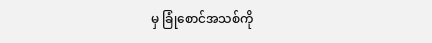မှ ခြုံစောင်အသစ်ကို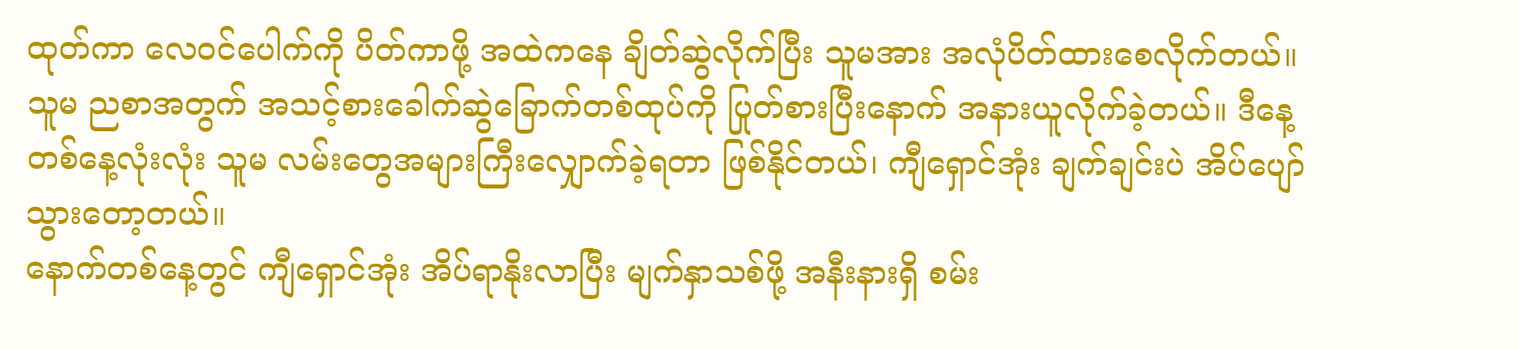ထုတ်ကာ လေဝင်ပေါက်ကို ပိတ်ကာဖို့ အထဲကနေ ချိတ်ဆွဲလိုက်ပြီး သူမအား အလုံပိတ်ထားစေလိုက်တယ်။
သူမ ညစာအတွက် အသင့်စားခေါက်ဆွဲခြောက်တစ်ထုပ်ကို ပြုတ်စားပြီးနောက် အနားယူလိုက်ခဲ့တယ်။ ဒီနေ့တစ်နေ့လုံးလုံး သူမ လမ်းတွေအများကြီးလျှောက်ခဲ့ရတာ ဖြစ်နိုင်တယ်၊ ကျီရှောင်အုံး ချက်ချင်းပဲ အိပ်ပျော်သွားတော့တယ်။
နောက်တစ်နေ့တွင် ကျီရှောင်အုံး အိပ်ရာနိုးလာပြီး မျက်နှာသစ်ဖို့ အနီးနားရှိ စမ်း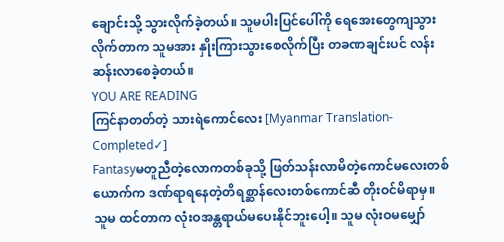ချောင်းသို့ သွားလိုက်ခဲ့တယ်။ သူမပါးပြင်ပေါ်ကို ရေအေးတွေကျသွားလိုက်တာက သူမအား နှိုးကြားသွားစေလိုက်ပြီး တခဏချင်းပင် လန်းဆန်းလာစေခဲ့တယ်။
YOU ARE READING
ကြင်နာတတ်တဲ့ သားရဲကောင်လေး [Myanmar Translation- Completed✓]
Fantasyမတူညီတဲ့လောကတစ်ခုသို့ ဖြတ်သန်းလာမိတဲ့ကောင်မလေးတစ်ယောက်က ဒဏ်ရာရနေတဲ့တိရစ္ဆာန်လေးတစ်ကောင်ဆီ တိုးဝင်မိရာမှ။ သူမ ထင်တာက လုံးဝအန္တရာယ်မပေးနိုင်ဘူးပေါ့။ သူမ လုံးဝမမျှော်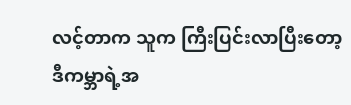လင့်တာက သူက ကြီးပြင်းလာပြီးတော့ ဒီကမ္ဘာရဲ့အ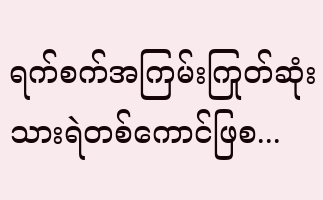ရက်စက်အကြမ်းကြုတ်ဆုံးသားရဲတစ်ကောင်ဖြစ...